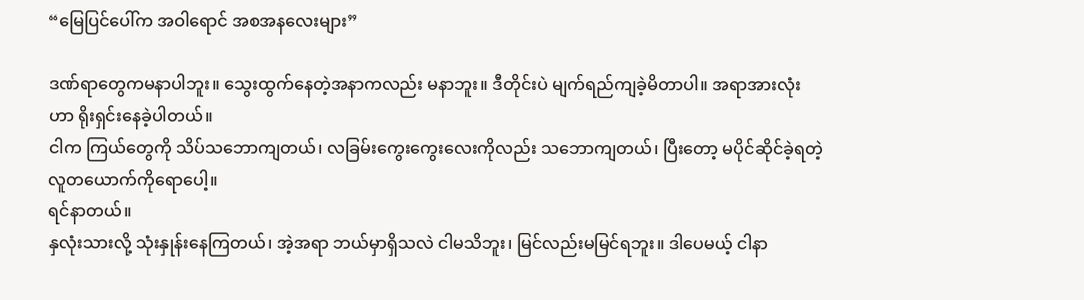“မြေပြင်ပေါ်က အဝါရောင် အစအနလေးများ”

ဒဏ်ရာတွေကမနာပါဘူး။ သွေးထွက်နေတဲ့အနာကလည်း မနာဘူး။ ဒီတိုင်းပဲ မျက်ရည်ကျခဲ့မိတာပါ။ အရာအားလုံးဟာ ရိုးရှင်းနေခဲ့ပါတယ်။
ငါက ကြယ်တွေကို သိပ်သဘောကျတယ်၊ လခြမ်းကွေးကွေးလေးကိုလည်း သဘောကျတယ်၊ ပြီးတော့ မပိုင်ဆိုင်ခဲ့ရတဲ့ လူတယောက်ကိုရောပေါ့။
ရင်နာတယ်။
နှလုံးသားလို့ သုံးနှုန်းနေကြတယ်၊ အဲ့အရာ ဘယ်မှာရှိသလဲ ငါမသိဘူး၊ မြင်လည်းမမြင်ရဘူး။ ဒါပေမယ့် ငါနာ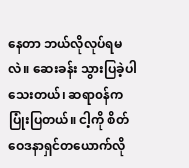နေတာ ဘယ်လိုလုပ်ရမလဲ။ ဆေးခန်း သွားပြခဲ့ပါသေးတယ်၊ ဆရာ၀န်က ပြုံးပြတယ်။ ငါ့ကို စိတ်ဝေဒနာရှင်တယောက်လို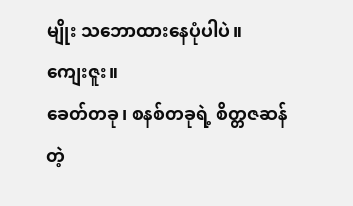မျိုး သဘောထားနေပုံပါပဲ။
ကျေးဇူး။
ခေတ်တခု၊ စနစ်တခုရဲ့ စိတ္တဇဆန်တဲ့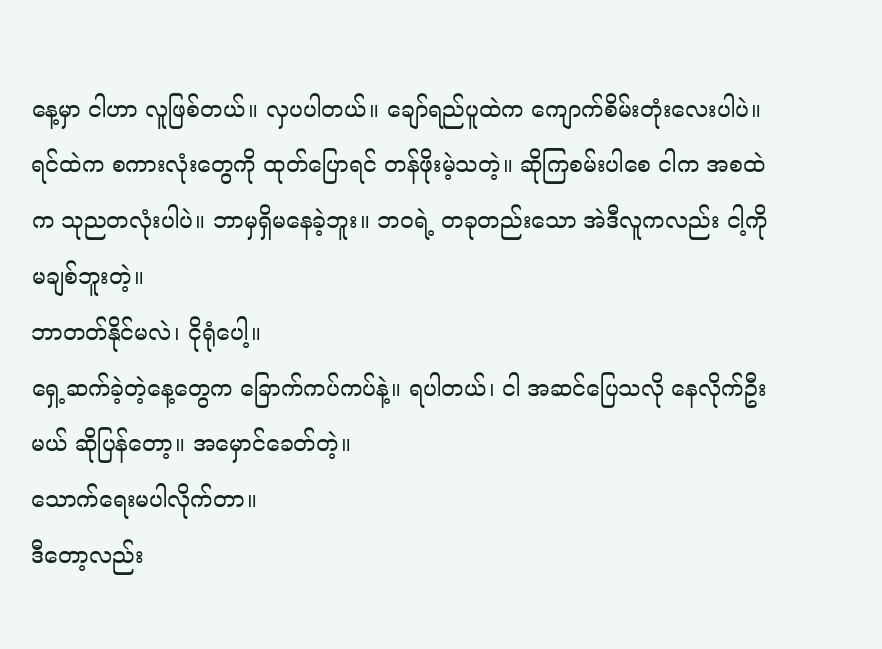နေ့မှာ ငါဟာ လူဖြစ်တယ်။ လှပပါတယ်။ ချော်ရည်ပူထဲက ကျောက်စိမ်းတုံးလေးပါပဲ။
ရင်ထဲက စကားလုံးတွေကို ထုတ်ပြောရင် တန်ဖိုးမဲ့သတဲ့။ ဆိုကြစမ်းပါစေ ငါက အစထဲက သုညတလုံးပါပဲ။ ဘာမှရှိမနေခဲ့ဘူး။ ဘဝရဲ့ တခုတည်းသော အဲဒီလူကလည်း ငါ့ကိုမချစ်ဘူးတဲ့။
ဘာတတ်နိုင်မလဲ၊ ငိုရုံပေါ့။
ရှေ့ဆက်ခဲ့တဲ့နေ့တွေက ခြောက်ကပ်ကပ်နဲ့။ ရပါတယ်၊ ငါ အဆင်ပြေသလို နေလိုက်ဦးမယ် ဆိုပြန်တော့။ အမှောင်ခေတ်တဲ့။
သောက်ရေးမပါလိုက်တာ။
ဒီတော့လည်း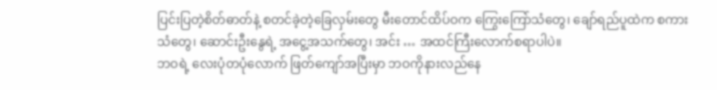ပြင်းပြတဲ့စိတ်ဓာတ်နဲ့ စတင်ခဲ့တဲ့ခြေလှမ်းတွေ မီးတောင်ထိပ်ဝက ကြွေးကြော်သံတွေ၊ ချော်ရည်ပူထဲက စကားသံတွေ၊ ဆောင်းဦးနွေရဲ့ အငွေ့အသက်တွေ၊ အင်း … အထင်ကြီးလောက်စရာပါပဲ။
ဘဝရဲ့ လေးပုံတပုံလောက် ဖြတ်ကျော်အပြီးမှာ ဘဝကိုနားလည်နေ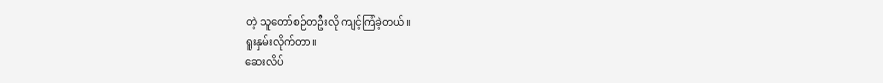တဲ့ သူတော်စဉ်တဦးလို ကျင့်ကြံခဲ့တယ်။
ရူးနှမ်းလိုက်တာ။
ဆေးလိပ်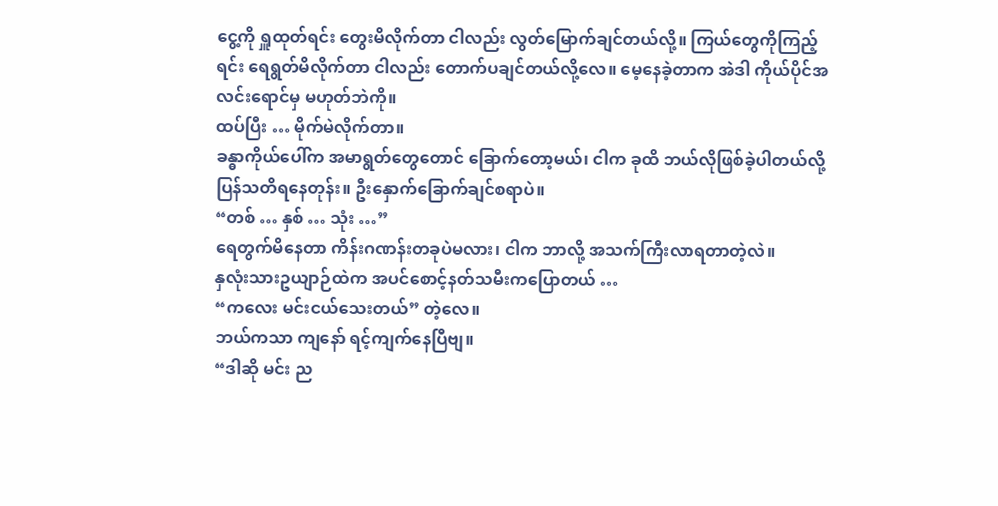ငွေ့ကို ရှူထုတ်ရင်း တွေးမိလိုက်တာ ငါလည်း လွတ်မြောက်ချင်တယ်လို့။ ကြယ်တွေကိုကြည့်ရင်း ရေရွတ်မိလိုက်တာ ငါလည်း တောက်ပချင်တယ်လို့လေ။ မေ့နေခဲ့တာက အဲဒါ ကိုယ်ပိုင်အလင်းရောင်မှ မဟုတ်ဘဲကို။
ထပ်ပြီး … မိုက်မဲလိုက်တာ။
ခန္ဓာကိုယ်ပေါ်က အမာရွတ်တွေတောင် ခြောက်တော့မယ်၊ ငါက ခုထိ ဘယ်လိုဖြစ်ခဲ့ပါတယ်လို့ ပြန်သတိရနေတုန်း။ ဦးနှောက်ခြောက်ချင်စရာပဲ။
“တစ် … နှစ် … သုံး …”
ရေတွက်မိနေတာ ကိန်းဂဏန်းတခုပဲမလား၊ ငါက ဘာလို့ အသက်ကြီးလာရတာတဲ့လဲ။
နှလုံးသားဥယျာဉ်ထဲက အပင်စောင့်နတ်သမီးကပြောတယ် …
“ကလေး မင်းငယ်သေးတယ်” တဲ့လေ။
ဘယ်ကသာ ကျနော် ရင့်ကျက်နေပြီဗျ။
“ဒါဆို မင်း ည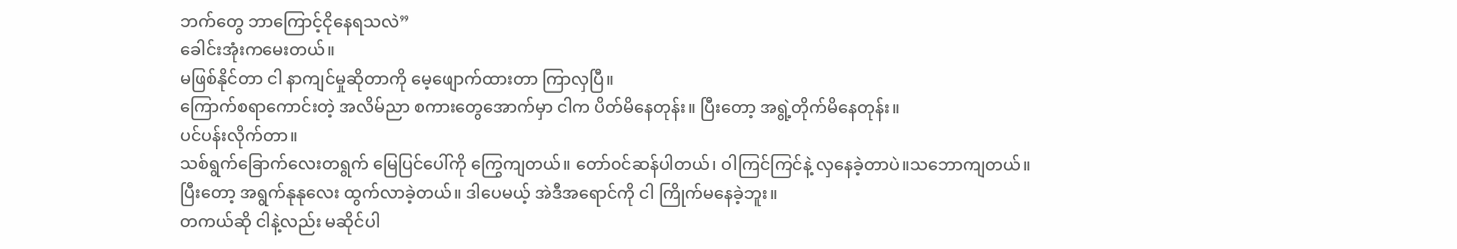ဘက်တွေ ဘာကြောင့်ငိုနေရသလဲ”
ခေါင်းအုံးကမေးတယ်။
မဖြစ်နိုင်တာ ငါ နာကျင်မှုဆိုတာကို မေ့ဖျောက်ထားတာ ကြာလှပြီ။
ကြောက်စရာကောင်းတဲ့ အလိမ်ညာ စကားတွေအောက်မှာ ငါက ပိတ်မိနေတုန်း။ ပြီးတော့ အရွဲ့တိုက်မိနေတုန်း။
ပင်ပန်းလိုက်တာ။
သစ်ရွက်ခြောက်လေးတရွက် မြေပြင်ပေါ်ကို ကြွေကျတယ်။ တော်၀င်ဆန်ပါတယ်၊ ဝါကြင်ကြင်နဲ့ လှနေခဲ့တာပဲ။သဘောကျတယ်။
ပြီးတော့ အရွက်နုနုလေး ထွက်လာခဲ့တယ်။ ဒါပေမယ့် အဲဒီအရောင်ကို ငါ ကြိုက်မနေခဲ့ဘူး။
တကယ်ဆို ငါနဲ့လည်း မဆိုင်ပါ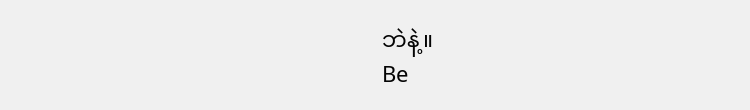ဘဲနဲ့။
Be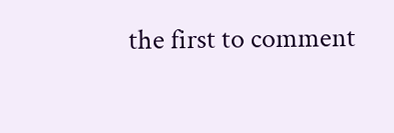the first to comment